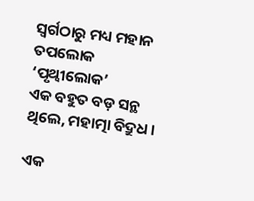ସ୍ୱର୍ଗଠାରୁ ମଧ୍ୟ ମହାନ ତପଲୋକ ‘ପୃଥ୍ୱୀଲୋକ’
ଏକ ବହୁତ ବଡ଼ ସନ୍ଥ ଥିଲେ, ମହାତ୍ମା ବିଦ୍ରୁଧ ।

ଏକ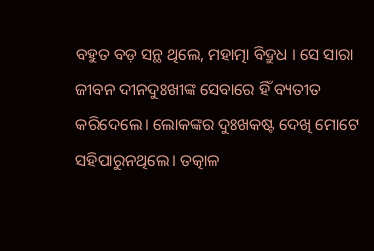ବହୁତ ବଡ଼ ସନ୍ଥ ଥିଲେ, ମହାତ୍ମା ବିଦ୍ରୁଧ । ସେ ସାରା ଜୀବନ ଦୀନଦୁଃଖୀଙ୍କ ସେବାରେ ହିଁ ବ୍ୟତୀତ କରିଦେଲେ। ଲୋକଙ୍କର ଦୁଃଖକଷ୍ଟ ଦେଖି ମୋଟେ ସହିପାରୁନଥିଲେ। ତତ୍କାଳ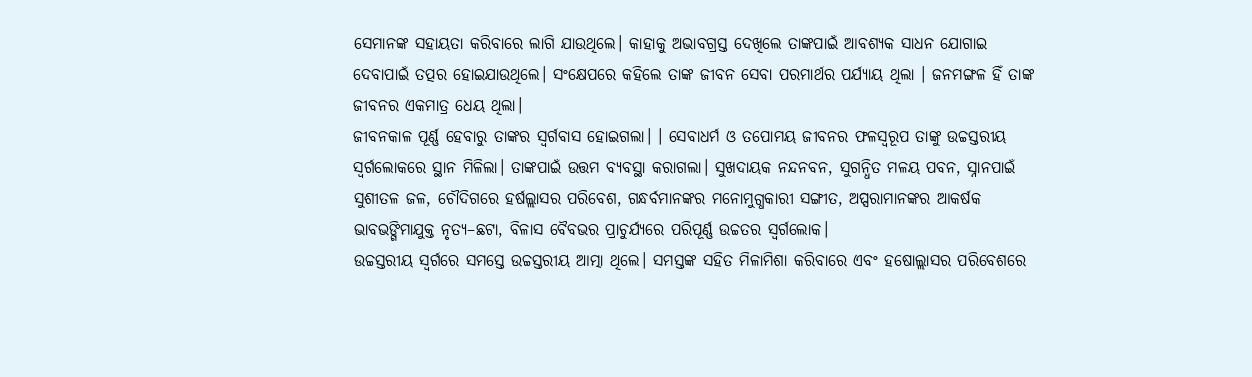ସେମାନଙ୍କ ସହାୟତା କରିବାରେ ଲାଗି ଯାଉଥିଲେ। କାହାକୁ ଅଭାବଗ୍ରସ୍ତ ଦେଖିଲେ ତାଙ୍କପାଇଁ ଆବଶ୍ୟକ ସାଧନ ଯୋଗାଇ ଦେବାପାଇଁ ତତ୍ପର ହୋଇଯାଉଥିଲେ। ସଂକ୍ଷେପରେ କହିଲେ ତାଙ୍କ ଜୀବନ ସେବା ପରମାର୍ଥର ପର୍ଯ୍ୟାୟ ଥିଲା । ଜନମଙ୍ଗଳ ହିଁ ତାଙ୍କ ଜୀବନର ଏକମାତ୍ର ଧେୟ ଥିଲା।
ଜୀବନକାଳ ପୂର୍ଣ୍ଣ ହେବାରୁ ତାଙ୍କର ସ୍ଵର୍ଗବାସ ହୋଇଗଲା। । ସେବାଧର୍ମ ଓ ତପୋମୟ ଜୀବନର ଫଳସ୍ବରୂପ ତାଙ୍କୁ ଉଚ୍ଚସ୍ତରୀୟ ସ୍ଵର୍ଗଲୋକରେ ସ୍ଥାନ ମିଳିଲା। ତାଙ୍କପାଇଁ ଉତ୍ତମ ବ୍ୟବସ୍ଥା କରାଗଲା। ସୁଖଦାୟକ ନନ୍ଦନବନ, ସୁଗନ୍ଧିତ ମଳୟ ପବନ, ସ୍ନାନପାଇଁ ସୁଶୀତଳ ଜଳ, ଚୌଦିଗରେ ହର୍ଷଲ୍ଲାସର ପରିବେଶ, ଗନ୍ଧର୍ବମାନଙ୍କର ମନୋମୁଗ୍ଧକାରୀ ସଙ୍ଗୀତ, ଅପ୍ସରାମାନଙ୍କର ଆକର୍ଷକ ଭାବଭଙ୍ଗିମାଯୁକ୍ତ ନୃତ୍ୟ–ଛଟା, ବିଳାସ ବୈବଭର ପ୍ରାଚୁର୍ଯ୍ୟରେ ପରିପୂର୍ଣ୍ଣ ଉଚ୍ଚତର ସ୍ଵର୍ଗଲୋକ।
ଉଚ୍ଚସ୍ତରୀୟ ସ୍ବର୍ଗରେ ସମସ୍ତେ ଉଚ୍ଚସ୍ତରୀୟ ଆତ୍ମା ଥିଲେ। ସମସ୍ତଙ୍କ ସହିତ ମିଳାମିଶା କରିବାରେ ଏବଂ ହଷୋଲ୍ଲାସର ପରିବେଶରେ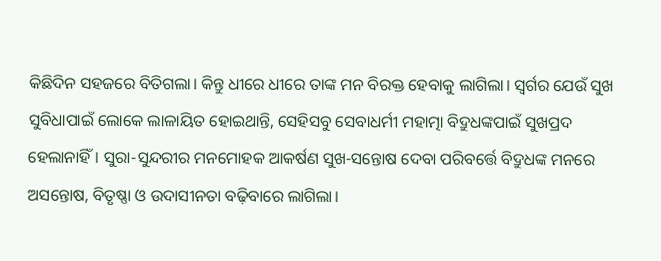କିଛିଦିନ ସହଜରେ ବିତିଗଲା। କିନ୍ତୁ ଧୀରେ ଧୀରେ ତାଙ୍କ ମନ ବିରକ୍ତ ହେବାକୁ ଲାଗିଲା। ସ୍ବର୍ଗର ଯେଉଁ ସୁଖ ସୁବିଧାପାଇଁ ଲୋକେ ଲାଳାୟିତ ହୋଇଥାନ୍ତି, ସେହିସବୁ ସେବାଧର୍ମୀ ମହାତ୍ମା ବିଦ୍ରୁଧଙ୍କପାଇଁ ସୁଖପ୍ରଦ ହେଲାନାହିଁ। ସୁରା-ସୁନ୍ଦରୀର ମନମୋହକ ଆକର୍ଷଣ ସୁଖ-ସନ୍ତୋଷ ଦେବା ପରିବର୍ତ୍ତେ ବିଦ୍ରୁଧଙ୍କ ମନରେ ଅସନ୍ତୋଷ, ବିତୃଷ୍ଣା ଓ ଉଦାସୀନତା ବଢ଼ିବାରେ ଲାଗିଲା।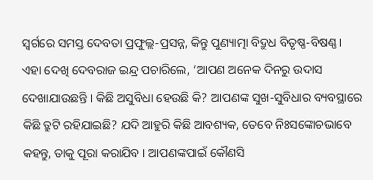ସ୍ୱର୍ଗରେ ସମସ୍ତ ଦେବତା ପ୍ରଫୁଲ୍ଲ-ପ୍ରସନ୍ନ, କିନ୍ତୁ ପୁଣ୍ୟାତ୍ମା ବିଦ୍ରୁଧ ବିତୃଷ୍ଣ-ବିଷଣ୍ଣ। ଏହା ଦେଖି ଦେବରାଜ ଇନ୍ଦ୍ର ପଚାରିଲେ, ‘ଆପଣ ଅନେକ ଦିନରୁ ଉଦାସ ଦେଖାଯାଉଛନ୍ତି । କିଛି ଅସୁବିଧା ହେଉଛି କି? ଆପଣଙ୍କ ସୁଖ-ସୁବିଧାର ବ୍ୟବସ୍ଥାରେ କିଛି ତ୍ରୁଟି ରହିଯାଇଛି? ଯଦି ଆହୁରି କିଛି ଆବଶ୍ୟକ, ତେବେ ନିଃସଙ୍କୋଚଭାବେ କହନ୍ତୁ, ତାକୁ ପୂରା କରାଯିବ । ଆପଣଙ୍କପାଇଁ କୌଣସି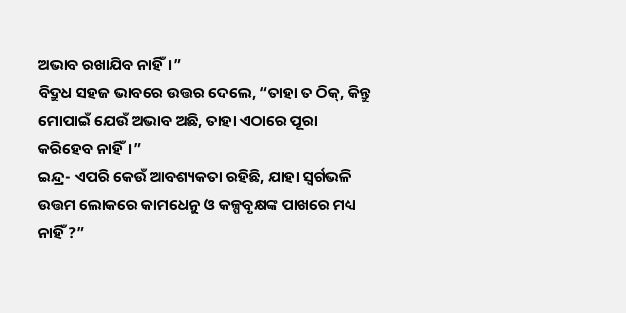ଅଭାବ ରଖାଯିବ ନାହିଁ।”
ବିଦ୍ରୁଧ ସହଜ ଭାବରେ ଉତ୍ତର ଦେଲେ, “ତାହା ତ ଠିକ୍, କିନ୍ତୁ ମୋପାଇଁ ଯେଉଁ ଅଭାବ ଅଛି, ତାହା ଏଠାରେ ପୂରା କରିହେବ ନାହିଁ।”
ଇନ୍ଦ୍ର- ଏପରି କେଉଁ ଆବଶ୍ୟକତା ରହିଛି, ଯାହା ସ୍ୱର୍ଗଭଳି ଉତ୍ତମ ଲୋକରେ କାମଧେନୁ ଓ କଳ୍ପବୃକ୍ଷଙ୍କ ପାଖରେ ମଧ୍ୟ ନାହିଁ ?”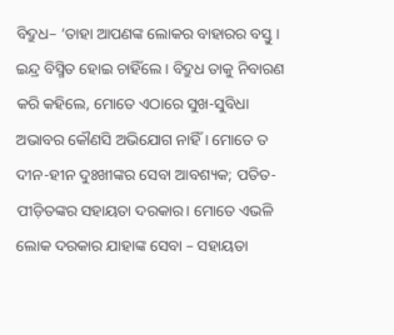ବିଦ୍ରୁଧ– ‘ତାହା ଆପଣଙ୍କ ଲୋକର ବାହାରର ବସ୍ତୁ । ଇନ୍ଦ୍ର ବିସ୍ମିତ ହୋଇ ଚାହିଁଲେ । ବିଦ୍ରୁଧ ତାକୁ ନିବାରଣ କରି କହିଲେ, ମୋତେ ଏଠାରେ ସୁଖ-ସୁବିଧା ଅଭାବର କୌଣସି ଅଭିଯୋଗ ନାହିଁ। ମୋତେ ତ ଦୀନ-ହୀନ ଦୁଃଖୀଙ୍କର ସେବା ଆବଶ୍ୟକ; ପତିତ-ପୀଡ଼ିତଙ୍କର ସହାୟତା ଦରକାର। ମୋତେ ଏଭଳି ଲୋକ ଦରକାର ଯାହାଙ୍କ ସେବା – ସହାୟତା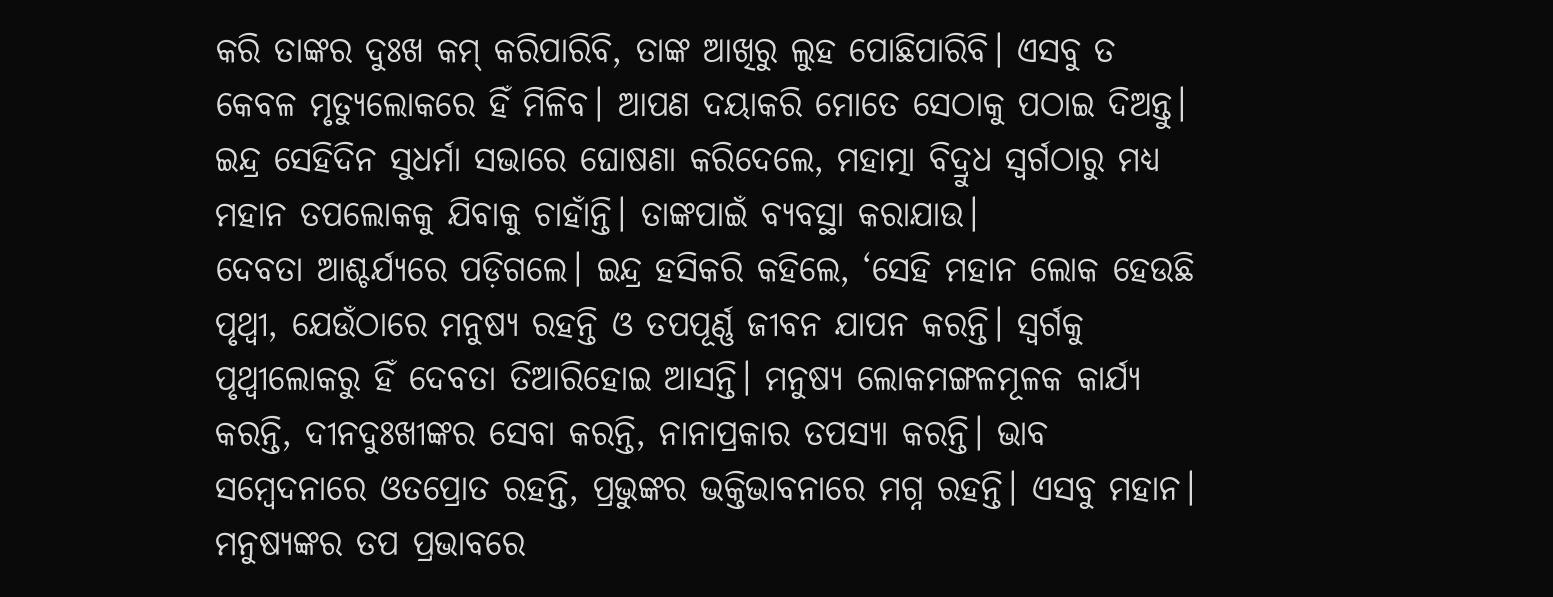କରି ତାଙ୍କର ଦୁଃଖ କମ୍ କରିପାରିବି, ତାଙ୍କ ଆଖିରୁ ଲୁହ ପୋଛିପାରିବି। ଏସବୁ ତ କେବଳ ମୃତ୍ୟୁଲୋକରେ ହିଁ ମିଳିବ। ଆପଣ ଦୟାକରି ମୋତେ ସେଠାକୁ ପଠାଇ ଦିଅନ୍ତୁ।
ଇନ୍ଦ୍ର ସେହିଦିନ ସୁଧର୍ମା ସଭାରେ ଘୋଷଣା କରିଦେଲେ, ମହାତ୍ମା ବିଦ୍ରୁଧ ସ୍ଵର୍ଗଠାରୁ ମଧ୍ୟ ମହାନ ତପଲୋକକୁ ଯିବାକୁ ଚାହାଁନ୍ତି। ତାଙ୍କପାଇଁ ବ୍ୟବସ୍ଥା କରାଯାଉ।
ଦେବତା ଆଶ୍ଚର୍ଯ୍ୟରେ ପଡ଼ିଗଲେ। ଇନ୍ଦ୍ର ହସିକରି କହିଲେ, ‘ସେହି ମହାନ ଲୋକ ହେଉଛି ପୃଥ୍ବୀ, ଯେଉଁଠାରେ ମନୁଷ୍ୟ ରହନ୍ତି ଓ ତପପୂର୍ଣ୍ଣ ଜୀବନ ଯାପନ କରନ୍ତି। ସ୍ଵର୍ଗକୁ ପୃଥ୍ବୀଲୋକରୁ ହିଁ ଦେବତା ତିଆରିହୋଇ ଆସନ୍ତି। ମନୁଷ୍ୟ ଲୋକମଙ୍ଗଳମୂଳକ କାର୍ଯ୍ୟ କରନ୍ତି, ଦୀନଦୁଃଖୀଙ୍କର ସେବା କରନ୍ତି, ନାନାପ୍ରକାର ତପସ୍ୟା କରନ୍ତି। ଭାବ ସମ୍ବେଦନାରେ ଓତପ୍ରୋତ ରହନ୍ତି, ପ୍ରଭୁଙ୍କର ଭକ୍ତିଭାବନାରେ ମଗ୍ନ ରହନ୍ତି। ଏସବୁ ମହାନ। ମନୁଷ୍ୟଙ୍କର ତପ ପ୍ରଭାବରେ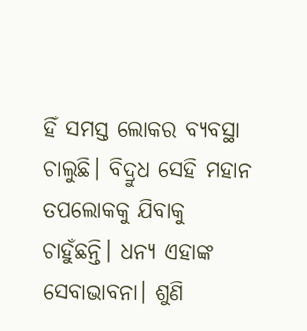ହିଁ ସମସ୍ତ ଲୋକର ବ୍ୟବସ୍ଥା ଚାଲୁଛି। ବିଦ୍ରୁଧ ସେହି ମହାନ ତପଲୋକକୁ ଯିବାକୁ ଚାହୁଁଛନ୍ତି। ଧନ୍ୟ ଏହାଙ୍କ ସେବାଭାବନା। ଶୁଣି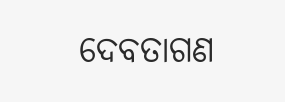ଦେବତାଗଣ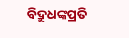ବିଦ୍ରୁଧଙ୍କପ୍ରତି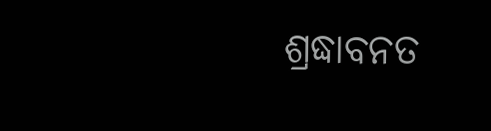ଶ୍ରଦ୍ଧାବନତ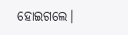ହୋଇଗଲେ।